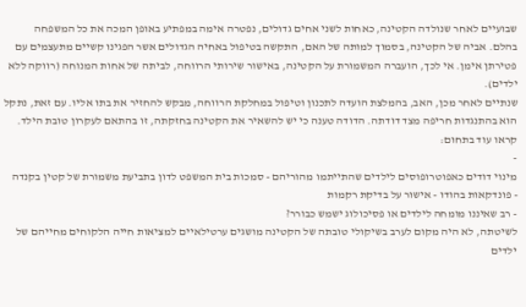שבועיים לאחר שנולדה הקטינה, כאחות לשני אחים גדולים, נפטרה אימה במפתיע באופן המכה את כל המשפחה בהלם. אביה של הקטינה, בסמוך למותה של האם, התקשה בטיפול באחיה הגדולים אשר הפגינו קשיים מתעצמים עם פטירתן אימן. אי לכך, הועברה המשמורת על הקטינה, באישור שירותי הרווחה, לביתה של אחות המנוחה (רווקה ללא ילדים).
שנתיים לאחר מכן, האב, בהמלצת הועדה לתכנון וטיפול במחלקת הרווחה, מבקש להחזיר את בתו אליו. עם זאת, נתקל הוא בהתנגדות חריפה מצד דודתה. הדודה טענה כי יש להשאיר את הקטינה בחזקתה, זו בהתאם לעקרון טובת הילד.
קראו עוד בתחום:
-
מינוי דודים כאפוטרופוסים לילדים שהתייתמו מהוריהם - סמכות בית המשפט לדון בתביעת משמורת של קטין בקנדה
- פונדקאות בהודו - אישור על בדיקת רקמות
- רב שאיננו מומחה לילדים או פסיכולוג ישמש כבורר?
לשיטתה, לא היה מקום לערב בשיקולי טובתה של הקטינה מושגים ערטילאיים למציאות חייה הלקוחים מחייהם של ילדים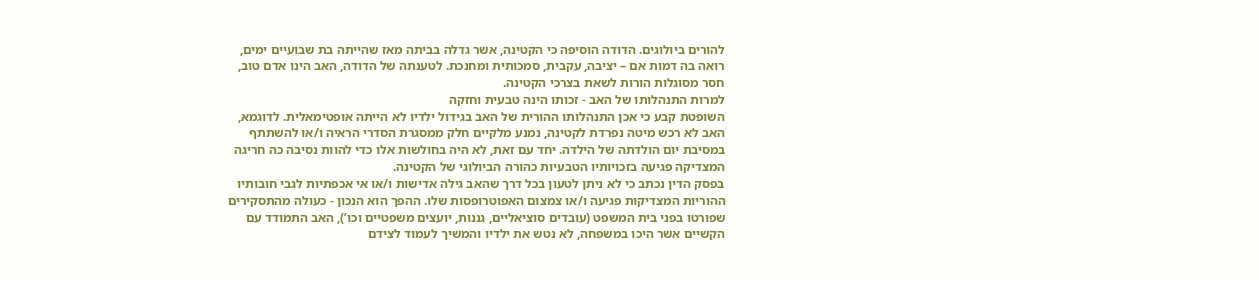להורים ביולוגים. הדודה הוסיפה כי הקטינה, אשר גדלה בביתה מאז שהייתה בת שבועיים ימים, רואה בה דמות אם – יציבה, עקבית, סמכותית ומחנכת. לטענתה של הדודה, האב הינו אדם טוב, חסר מסוגלות הורות לשאת בצרכי הקטינה.
למרות התנהלותו של האב - זכותו הינה טבעית וחזקה
השופטת קבע כי אכן התנהלותו ההורית של האב בגידול ילדיו לא הייתה אופטימאלית. לדוגמא, האב לא רכש מיטה נפרדת לקטינה, נמנע מלקיים חלק ממסגרת הסדרי הראיה ו/או להשתתף במסיבת יום הולדתה של הילדה. יחד עם זאת, לא היה בחולשות אלו כדי להוות נסיבה כה חריגה המצדיקה פגיעה בזכויותיו הטבעיות כהורה הביולוגי של הקטינה.
בפסק הדין נכתב כי לא ניתן לטעון בכל דרך שהאב גילה אדישות ו/או אי אכפתיות לגבי חובותיו ההוריות המצדיקות פגיעה ו/או צמצום האפוטרופסות שלו. ההפך הוא הנכון - כעולה מהתסקירים שפורטו בפני בית המשפט (עובדים סוציאליים, גננות, יועצים משפטיים וכו’), האב התמודד עם הקשיים אשר היכו במשפחה, לא נטש את ילדיו והמשיך לעמוד לצידם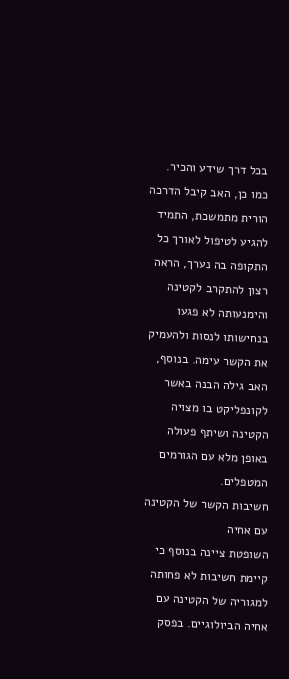בכל דרך שידע והכיר.
כמו כן, האב קיבל הדרכה הורית מתמשכת, התמיד להגיע לטיפול לאורך כל התקופה בה נערך, הראה רצון להתקרב לקטינה והימנעותה לא פגעו בנחישותו לנסות ולהעמיק את הקשר עימה. בנוסף, האב גילה הבנה באשר לקונפליקט בו מצויה הקטינה ושיתף פעולה באופן מלא עם הגורמים המטפלים.
חשיבות הקשר של הקטינה עם אחיה
השופטת ציינה בנוסף כי קיימת חשיבות לא פחותה למגוריה של הקטינה עם אחיה הביולוגיים. בפסק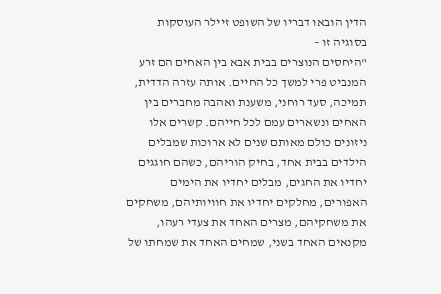הדין הובאו דבריו של השופט זיילר העוסקות בסוגיה זו –
"היחסים הנוצרים בבית אבא בין האחים הם זרע המנביט פרי למשך כל החיים. אותה עזרה הדדית, תמיכה, סעד רוחני, משענת ואהבה מחברים בין האחים ונשארים עמם לכל חייהם. קשרים אלו ניזונים כולם מאותם שנים לא ארוכות שמבלים הילדים בבית אחד, בחיק הוריהם, כשהם חוגגים יחדיו את החגים, מבלים יחדיו את הימים האפורים, מחלקים יחדיו את חוויותיהם, משחקים את משחקיהם, מצרים האחד את צעדי רעהו, מקנאים האחד בשני, שמחים האחד את שמחתו של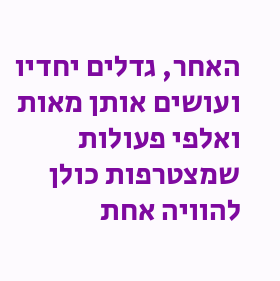האחר, גדלים יחדיו ועושים אותן מאות ואלפי פעולות שמצטרפות כולן להוויה אחת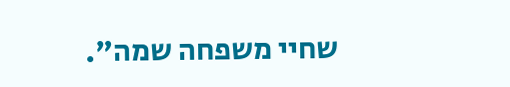שחיי משפחה שמה".